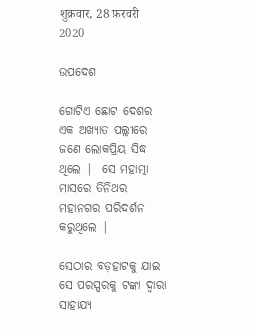शुक्रवार, 28 फ़रवरी 2020

ଉପଦେଶ

ଗୋଟିଏ ଛୋଟ ଦେଶର ଏକ ଅଖ୍ଯାତ ପଲ୍ଲୀରେ  ଜଣେ ଲୋକପ୍ରିୟ ସିଦ୍ଧ ଥିଲେ |  ସେ ମହାତ୍ମା ମାସରେ ତିନିଥର ମହାନଗର ପରିଦର୍ଶନ କରୁଥିଲେ |

ସେଠାର ବଡ଼ହାଟକୁ ଯାଇ ସେ ପରସ୍ପରକୁ ଟଙ୍କା ଦ୍ଵାରା ସାହାଯ୍ୟ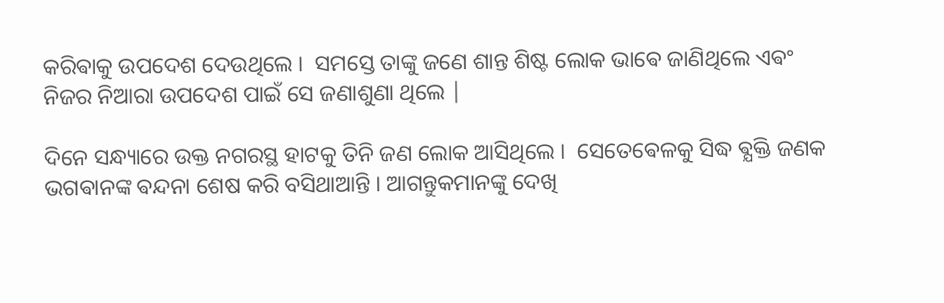କରିଵାକୁ ଉପଦେଶ ଦେଉଥିଲେ ।  ସମସ୍ତେ ତାଙ୍କୁ ଜଣେ ଶାନ୍ତ ଶିଷ୍ଟ ଲୋକ ଭାଵେ ଜାଣିଥିଲେ ଏଵଂ ନିଜର ନିଆରା ଉପଦେଶ ପାଇଁ ସେ ଜଣାଶୁଣା ଥିଲେ |

ଦିନେ ସନ୍ଧ୍ୟାରେ ଉକ୍ତ ନଗରସ୍ଥ ହାଟକୁ ତିନି ଜଣ ଲୋକ ଆସିଥିଲେ ।  ସେତେଵେଳକୁ ସିଦ୍ଧ ଵ୍ଯକ୍ତି ଜଣକ ଭଗଵାନଙ୍କ ଵନ୍ଦନା ଶେଷ କରି ବସିଥାଆନ୍ତି । ଆଗନ୍ତୁକମାନଙ୍କୁ ଦେଖି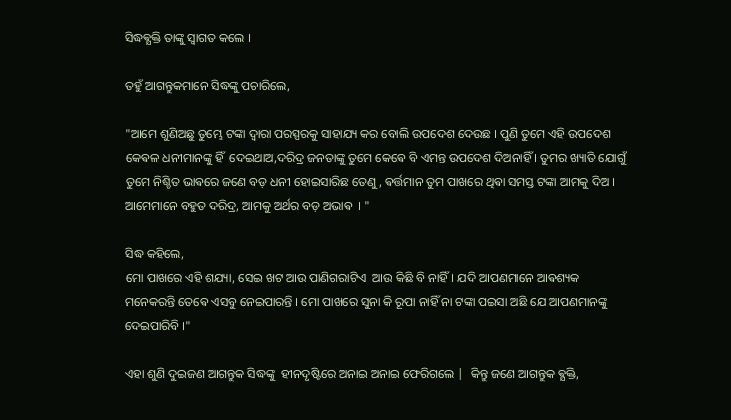ସିଦ୍ଧଵ୍ଯକ୍ତି ତାଙ୍କୁ ସ୍ୱାଗତ କଲେ ।

ତହୁଁ ଆଗନ୍ତୁକମାନେ ସିଦ୍ଧଙ୍କୁ ପଚାରିଲେ,

"ଆମେ ଶୁଣିଅଛୁ ତୁମ୍ଭେ ଟଙ୍କା ଦ୍ଵାରା ପରସ୍ପରକୁ ସାହାଯ୍ୟ କର ବୋଲି ଉପଦେଶ ଦେଉଛ । ପୁଣି ତୁମେ ଏହି ଉପଦେଶ କେଵଳ ଧନୀମାନଙ୍କୁ ହିଁ  ଦେଇଥାଅ,ଦରିଦ୍ର ଜନତାଙ୍କୁ ତୁମେ କେଵେ ବି ଏମନ୍ତ ଉପଦେଶ ଦିଅନାହିଁ । ତୁମର ଖ୍ୟାତି ଯୋଗୁଁ ତୁମେ ନିଶ୍ଚିତ ଭାଵରେ ଜଣେ ବଡ଼ ଧନୀ ହୋଇସାରିଛ ତେଣୁ, ଵର୍ତ୍ତମାନ ତୁମ ପାଖରେ ଥିଵା ସମସ୍ତ ଟଙ୍କା ଆମକୁ ଦିଅ । ଆମେମାନେ ବହୁତ ଦରିଦ୍ର, ଆମକୁ ଅର୍ଥର ବଡ଼ ଅଭାଵ  । "

ସିଦ୍ଧ କହିଲେ,
ମୋ ପାଖରେ ଏହି ଶଯ୍ୟା, ସେଇ ଖଟ ଆଉ ପାଣିଗରାଟିଏ  ଆଉ କିଛି ବି ନାହିଁ। ଯଦି ଆପଣମାନେ ଆଵଶ୍ୟକ ମନେକରନ୍ତି ତେଵେ ଏସବୁ ନେଇପାରନ୍ତି । ମୋ ପାଖରେ ସୁନା କି ରୂପା ନାହିଁ ନା ଟଙ୍କା ପଇସା ଅଛି ଯେ ଆପଣମାନଙ୍କୁ ଦେଇପାରିବି ।"

ଏହା ଶୁଣି ଦୁଇଜଣ ଆଗନ୍ତୁକ ସିଦ୍ଧଙ୍କୁ  ହୀନଦୃଷ୍ଟିରେ ଅନାଇ ଅନାଇ ଫେରିଗଲେ |  କିନ୍ତୁ ଜଣେ ଆଗନ୍ତୁକ ଵ୍ଯକ୍ତି,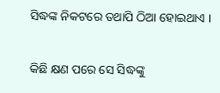ସିଦ୍ଧଙ୍କ ନିକଟରେ ତଥାପି ଠିଆ ହୋଇଥାଏ ।

କିଛି କ୍ଷଣ ପରେ ସେ ସିଦ୍ଧଙ୍କୁ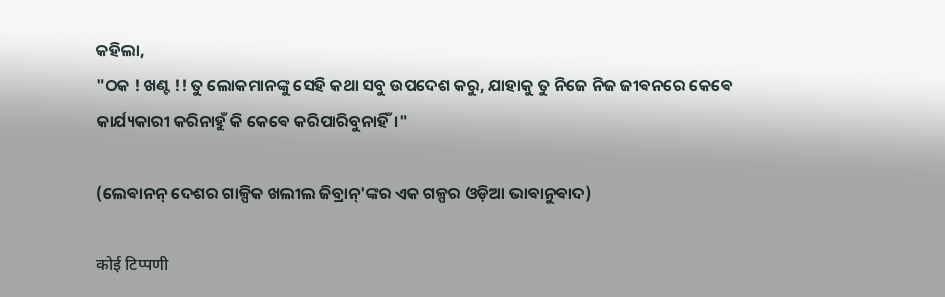କହିଲା,
"ଠକ ! ଖଣ୍ଟ !! ତୁ ଲୋକମାନଙ୍କୁ ସେହି କଥା ସବୁ ଉପଦେଶ କରୁ, ଯାହାକୁ ତୁ ନିଜେ ନିଜ ଜୀଵନରେ କେଵେ କାର୍ଯ୍ୟକାରୀ କରିନାହୁଁ କି କେଵେ କରିପାରିବୁନାହିଁ।"

(ଲେଵାନନ୍ ଦେଶର ଗାଳ୍ପିକ ଖଲୀଲ ଜିବ୍ରାନ୍'ଙ୍କର ଏକ ଗଳ୍ପର ଓଡ଼ିଆ ଭାଵାନୁଵାଦ)

कोई टिप्पणी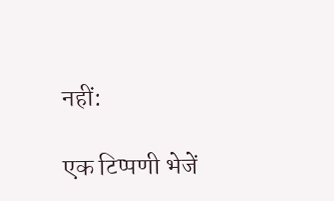नहीं:

एक टिप्पणी भेजें